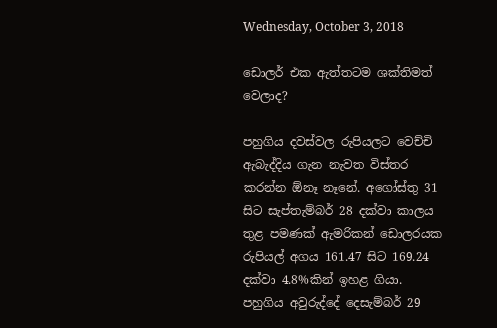Wednesday, October 3, 2018

ඩොලර් එක ඇත්තටම ශක්තිමත් වෙලාද?

පහුගිය දවස්වල රුපියලට වෙච්චි ඇබැද්දිය ගැන නැවත විස්තර කරන්න ඕනෑ නෑනේ. අගෝස්තු 31 සිට සැප්තැම්බර් 28 දක්වා කාලය තුළ පමණක් ඇමරිකන් ඩොලරයක රුපියල් අගය 161.47 සිට 169.24 දක්වා 4.8%කින් ඉහළ ගියා. පහුගිය අවුරුද්දේ දෙසැම්බර් 29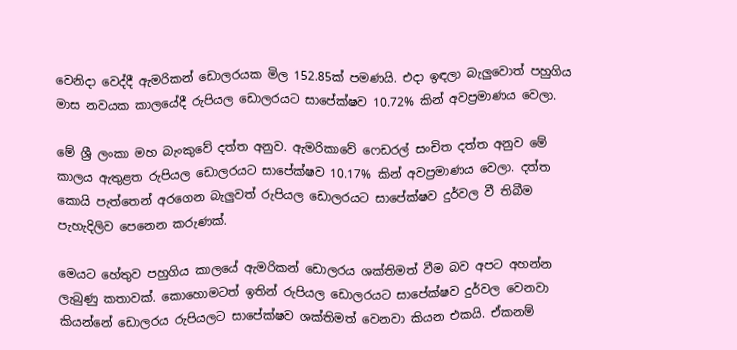වෙනිදා වෙද්දී ඇමරිකන් ඩොලරයක මිල 152.85ක් පමණයි. එදා ඉඳලා බැලුවොත් පහුගිය මාස නවයක කාලයේදී රුපියල ඩොලරයට සාපේක්ෂව 10.72% කින් අවප්‍රමාණය වෙලා.

මේ ශ්‍රී ලංකා මහ බැංකුවේ දත්ත අනුව. ඇමරිකාවේ ෆෙඩරල් සංචිත දත්ත අනුව මේ කාලය ඇතුළත රුපියල ඩොලරයට සාපේක්ෂව 10.17% කින් අවප්‍රමාණය වෙලා. දත්ත කොයි පැත්තෙන් අරගෙන බැලුවත් රුපියල ඩොලරයට සාපේක්ෂව දුර්වල වී තිබීම පැහැදිලිව පෙනෙන කරුණක්.

මෙයට හේතුව පහුගිය කාලයේ ඇමරිකන් ඩොලරය ශක්තිමත් වීම බව අපට අහන්න ලැබුණු කතාවක්. කොහොමටත් ඉතින් රුපියල ඩොලරයට සාපේක්ෂව දුර්වල වෙනවා කියන්නේ ඩොලරය රුපියලට සාපේක්ෂව ශක්තිමත් වෙනවා කියන එකයි. ඒකනම්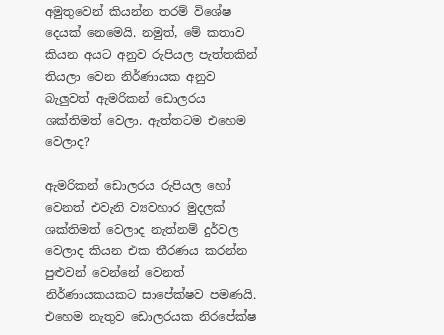අමුතුවෙන් කියන්න තරම් විශේෂ දෙයක් නෙමෙයි. නමුත්, මේ කතාව කියන අයට අනුව රුපියල පැත්තකින් තියලා වෙන නිර්ණායක අනුව බැලුවත් ඇමරිකන් ඩොලරය ශක්තිමත් වෙලා. ඇත්තටම එහෙම වෙලාද?

ඇමරිකන් ඩොලරය රුපියල හෝ වෙනත් එවැනි ව්‍යවහාර මුදලක් ශක්තිමත් වෙලාද නැත්නම් දුර්වල වෙලාද කියන එක තීරණය කරන්න පුළුවන් වෙන්නේ වෙනත් නිර්ණායකයකට සාපේක්ෂව පමණයි. එහෙම නැතුව ඩොලරයක නිරපේක්ෂ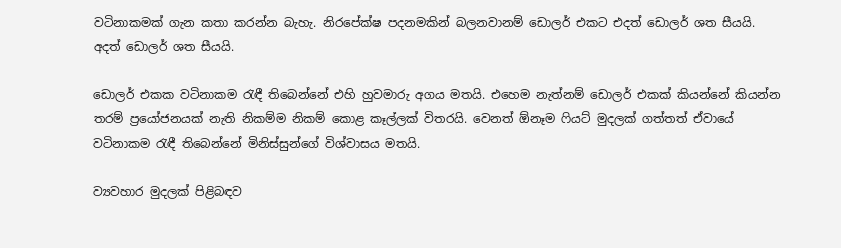වටිනාකමක් ගැන කතා කරන්න බැහැ. නිරපේක්ෂ පදනමකින් බලනවානම් ඩොලර් එකට එදත් ඩොලර් ශත සීයයි. අදත් ඩොලර් ශත සීයයි.

ඩොලර් එකක වටිනාකම රැඳී තිබෙන්නේ එහි හුවමාරු අගය මතයි. එහෙම නැත්නම් ඩොලර් එකක් කියන්නේ කියන්න තරම් ප්‍රයෝජනයක් නැති නිකම්ම නිකම් කොළ කෑල්ලක් විතරයි. වෙනත් ඕනෑම ෆියට් මුදලක් ගත්තත් ඒවායේ වටිනාකම රැඳී තිබෙන්නේ මිනිස්සුන්ගේ විශ්වාසය මතයි.

ව්‍යවහාර මුදලක් පිළිබඳව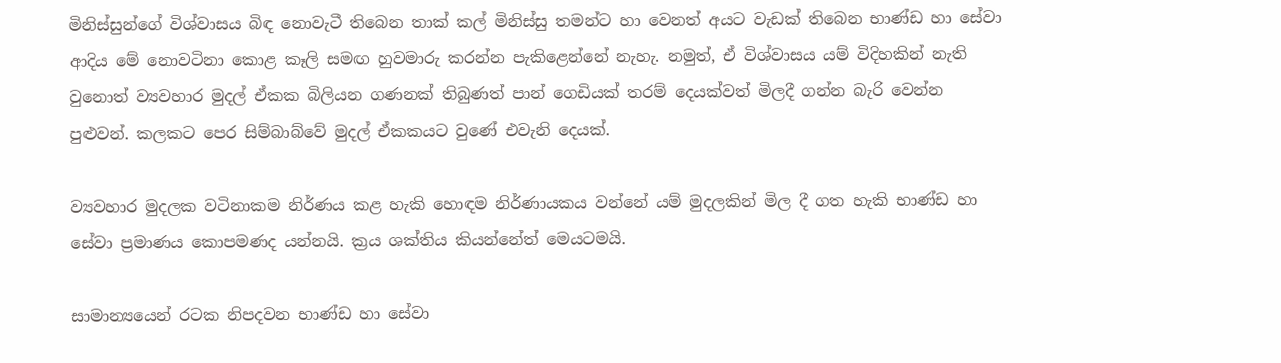මිනිස්සුන්ගේ විශ්වාසය බිඳ නොවැටී තිබෙන තාක් කල් මිනිස්සු තමන්ට හා වෙනත් අයට වැඩක් තිබෙන භාණ්ඩ හා සේවා ආදිය මේ නොවටිනා කොළ කෑලි සමඟ හුවමාරු කරන්න පැකිළෙන්නේ නැහැ. නමුත්, ඒ විශ්වාසය යම් විදිහකින් නැති වුනොත් ව්‍යවහාර මුදල් ඒකක බිලියන ගණනක් තිබුණත් පාන් ගෙඩියක් තරම් දෙයක්වත් මිලදී ගන්න බැරි වෙන්න පුළුවන්. කලකට පෙර සිම්බාබ්වේ මුදල් ඒකකයට වුණේ එවැනි දෙයක්.

ව්‍යවහාර මුදලක වටිනාකම නිර්ණය කළ හැකි හොඳම නිර්ණායකය වන්නේ යම් මුදලකින් මිල දී ගත හැකි භාණ්ඩ හා සේවා ප්‍රමාණය කොපමණද යන්නයි. ක්‍රය ශක්තිය කියන්නේත් මෙයටමයි.

සාමාන්‍යයෙන් රටක නිපදවන භාණ්ඩ හා සේවා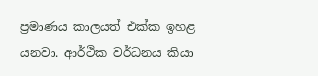ප්‍රමාණය කාලයත් එක්ක ඉහළ යනවා. ආර්ථික වර්ධනය කියා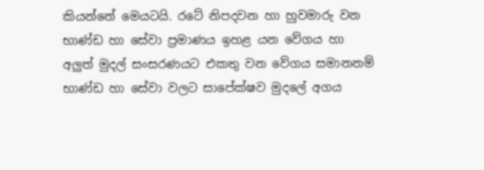කියන්නේ මෙයටයි. රටේ නිපදවන හා හුවමාරු වන භාණ්ඩ හා සේවා ප්‍රමාණය ඉහළ යන වේගය හා අලුත් මුදල් සංසරණයට එකතු වන වේගය සමානනම් භාණ්ඩ හා සේවා වලට සාපේක්ෂව මුදලේ අගය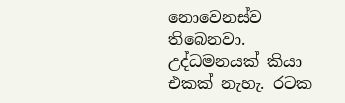නොවෙනස්ව තිබෙනවා. උද්ධමනයක් කියා එකක් නැහැ. රටක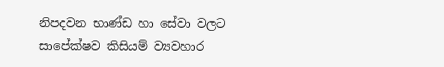නිපදවන භාණ්ඩ හා සේවා වලට සාපේක්ෂව කිසියම් ව්‍යවහාර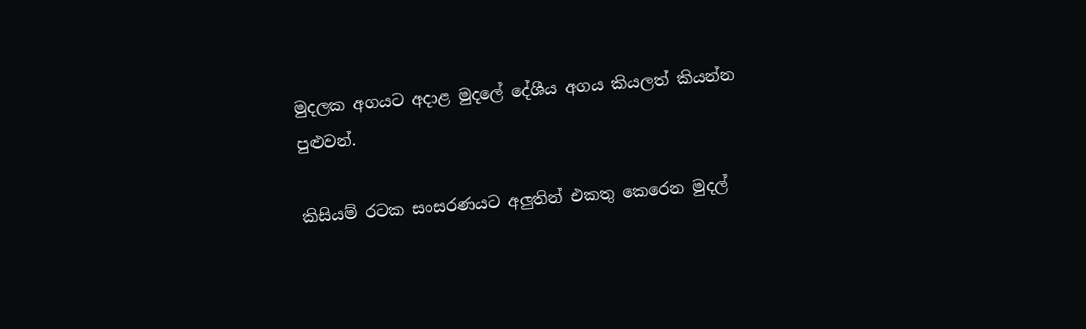මුදලක අගයට අදාළ මුදලේ දේශීය අගය කියලත් කියන්න පුළුවන්.

කිසියම් රටක සංසරණයට අලුතින් එකතු කෙරෙන මුදල්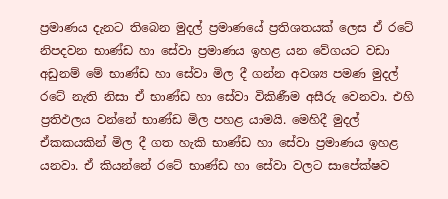ප්‍රමාණය දැනට තිබෙන මුදල් ප්‍රමාණයේ ප්‍රතිශතයක් ලෙස ඒ රටේ නිපදවන භාණ්ඩ හා සේවා ප්‍රමාණය ඉහළ යන වේගයට වඩා අඩුනම් මේ භාණ්ඩ හා සේවා මිල දී ගන්න අවශ්‍ය පමණ මුදල් රටේ නැති නිසා ඒ භාණ්ඩ හා සේවා විකිණීම අසීරු වෙනවා. එහි ප්‍රතිඵලය වන්නේ භාණ්ඩ මිල පහළ යාමයි. මෙහිදී මුදල් ඒකකයකින් මිල දී ගත හැකි භාණ්ඩ හා සේවා ප්‍රමාණය ඉහළ යනවා. ඒ කියන්නේ රටේ භාණ්ඩ හා සේවා වලට සාපේක්ෂව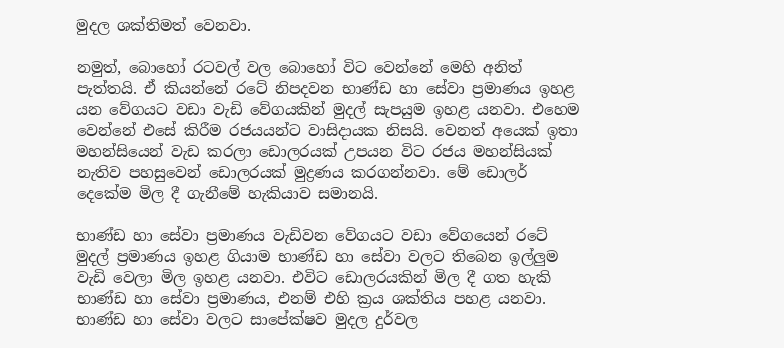මුදල ශක්තිමත් වෙනවා.

නමුත්, බොහෝ රටවල් වල බොහෝ විට වෙන්නේ මෙහි අනිත් පැත්තයි. ඒ කියන්නේ රටේ නිපදවන භාණ්ඩ හා සේවා ප්‍රමාණය ඉහළ යන වේගයට වඩා වැඩි වේගයකින් මුදල් සැපයුම ඉහළ යනවා. එහෙම වෙන්නේ එසේ කිරීම රජයයන්ට වාසිදායක නිසයි. වෙනත් අයෙක් ඉතා මහන්සියෙන් වැඩ කරලා ඩොලරයක් උපයන විට රජය මහන්සියක් නැතිව පහසුවෙන් ඩොලරයක් මුද්‍රණය කරගන්නවා. මේ ඩොලර් දෙකේම මිල දී ගැනීමේ හැකියාව සමානයි.

භාණ්ඩ හා සේවා ප්‍රමාණය වැඩිවන වේගයට වඩා වේගයෙන් රටේ මුදල් ප්‍රමාණය ඉහළ ගියාම භාණ්ඩ හා සේවා වලට තිබෙන ඉල්ලුම වැඩි වෙලා මිල ඉහළ යනවා. එවිට ඩොලරයකින් මිල දී ගත හැකි භාණ්ඩ හා සේවා ප්‍රමාණය, එනම් එහි ක්‍රය ශක්තිය පහළ යනවා. භාණ්ඩ හා සේවා වලට සාපේක්ෂව මුදල දුර්වල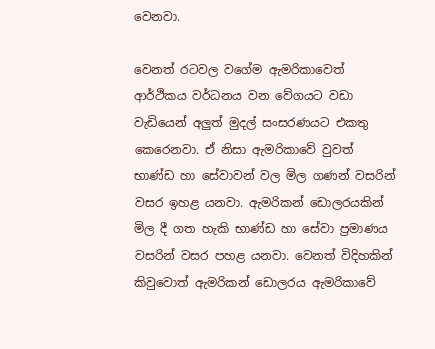වෙනවා.

වෙනත් රටවල වගේම ඇමරිකාවෙත් ආර්ථිකය වර්ධනය වන වේගයට වඩා වැඩියෙන් අලුත් මුදල් සංසරණයට එකතු කෙරෙනවා. ඒ නිසා ඇමරිකාවේ වුවත් භාණ්ඩ හා සේවාවන් වල මිල ගණන් වසරින් වසර ඉහළ යනවා. ඇමරිකන් ඩොලරයකින් මිල දී ගත හැකි භාණ්ඩ හා සේවා ප්‍රමාණය වසරින් වසර පහළ යනවා. වෙනත් විදිහකින් කිවුවොත් ඇමරිකන් ඩොලරය ඇමරිකාවේ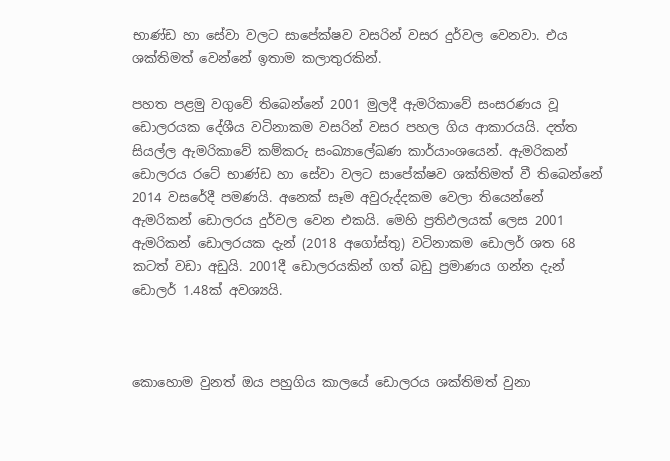භාණ්ඩ හා සේවා වලට සාපේක්ෂව වසරින් වසර දුර්වල වෙනවා. එය ශක්තිමත් වෙන්නේ ඉතාම කලාතුරකින්.

පහත පළමු වගුවේ තිබෙන්නේ 2001 මුලදී ඇමරිකාවේ සංසරණය වූ ඩොලරයක දේශීය වටිනාකම වසරින් වසර පහල ගිය ආකාරයයි. දත්ත සියල්ල ඇමරිකාවේ කම්කරු සංඛ්‍යාලේඛණ කාර්යාංශයෙන්. ඇමරිකන් ඩොලරය රටේ භාණ්ඩ හා සේවා වලට සාපේක්ෂව ශක්තිමත් වී තිබෙන්නේ 2014 වසරේදී පමණයි. අනෙක් සෑම අවුරුද්දකම වෙලා තියෙන්නේ ඇමරිකන් ඩොලරය දුර්වල වෙන එකයි. මෙහි ප්‍රතිඵලයක් ලෙස 2001 ඇමරිකන් ඩොලරයක දැන් (2018 අගෝස්තු) වටිනාකම ඩොලර් ශත 68 කටත් වඩා අඩුයි. 2001දී ඩොලරයකින් ගත් බඩු ප්‍රමාණය ගන්න දැන් ඩොලර් 1.48ක් අවශ්‍යයි.



කොහොම වුනත් ඔය පහුගිය කාලයේ ඩොලරය ශක්තිමත් වුනා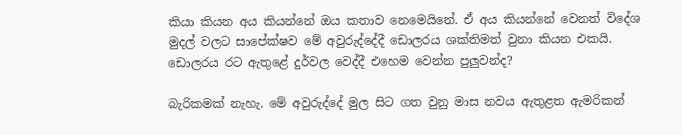කියා කියන අය කියන්නේ ඔය කතාව නෙමෙයිනේ. ඒ අය කියන්නේ වෙනත් විදේශ මුදල් වලට සාපේක්ෂව මේ අවුරුද්දේදී ඩොලරය ශක්තිමත් වුනා කියන එකයි. ඩොලරය රට ඇතුළේ දුර්වල වෙද්දී එහෙම වෙන්න පුලුවන්ද?

බැරිකමක් නැහැ. මේ අවුරුද්දේ මුල සිට ගත වුනු මාස නවය ඇතුළත ඇමරිකන්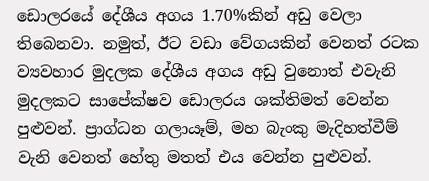ඩොලරයේ දේශීය අගය 1.70%කින් අඩු වෙලා තිබෙනවා. නමුත්, ඊට වඩා වේගයකින් වෙනත් රටක ව්‍යවහාර මුදලක දේශීය අගය අඩු වුනොත් එවැනි මුදලකට සාපේක්ෂව ඩොලරය ශක්තිමත් වෙන්න පුළුවන්. ප්‍රාග්ධන ගලායෑම්, මහ බැංකු මැදිහත්වීම් වැනි වෙනත් හේතු මතත් එය වෙන්න පුළුවන්.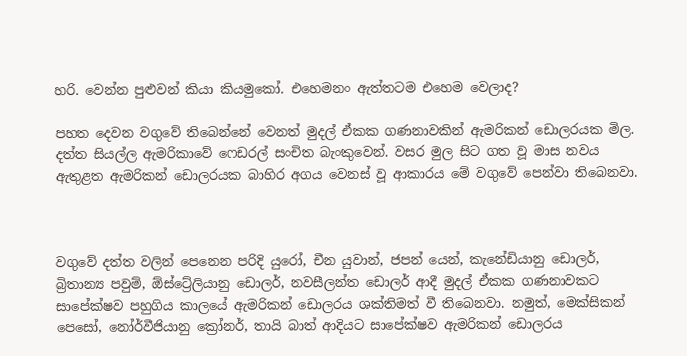හරි. වෙන්න පුළුවන් කියා කියමුකෝ. එහෙමනං ඇත්තටම එහෙම වෙලාද?

පහත දෙවන වගුවේ තිබෙන්නේ වෙනත් මුදල් ඒකක ගණනාවකින් ඇමරිකන් ඩොලරයක මිල. දත්ත සියල්ල ඇමරිකාවේ ෆෙඩරල් සංචිත බැංකුවෙන්. වසර මුල සිට ගත වූ මාස නවය ඇතුළත ඇමරිකන් ඩොලරයක බාහිර අගය වෙනස් වූ ආකාරය මේ වගුවේ පෙන්වා තිබෙනවා.



වගුවේ දත්ත වලින් පෙනෙන පරිදි යුරෝ, චීන යුවාන්, ජපන් යෙන්, කැනේඩියානු ඩොලර්, බ්‍රිතාන්‍ය පවුම්, ඕස්ට්‍රේලියානු ඩොලර්, නවසීලන්ත ඩොලර් ආදී මුදල් ඒකක ගණනාවකට සාපේක්ෂව පහුගිය කාලයේ ඇමරිකන් ඩොලරය ශක්තිමත් වී තිබෙනවා. නමුත්, මෙක්සිකන් පෙසෝ, නෝර්වීජියානු ක්‍රෝනර්, තායි බාත් ආදියට සාපේක්ෂව ඇමරිකන් ඩොලරය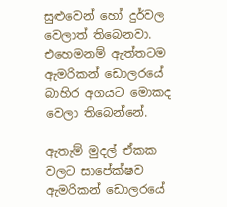සුළුවෙන් හෝ දුර්වල වෙලාත් තිබෙනවා. එහෙමනම් ඇත්තටම ඇමරිකන් ඩොලරයේ බාහිර අගයට මොකද වෙලා තිබෙන්නේ.

ඇතැම් මුදල් ඒකක වලට සාපේක්ෂව ඇමරිකන් ඩොලරයේ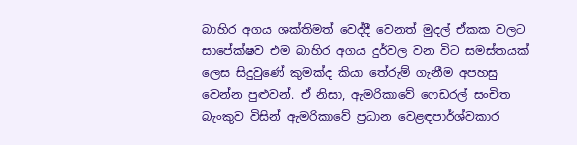බාහිර අගය ශක්තිමත් වෙද්දී වෙනත් මුදල් ඒකක වලට සාපේක්ෂව එම බාහිර අගය දුර්වල වන විට සමස්තයක් ලෙස සිදුවුණේ කුමක්ද කියා තේරුම් ගැනීම අපහසු වෙන්න පුළුවන්. ඒ නිසා, ඇමරිකාවේ ෆෙඩරල් සංචිත බැංකුව විසින් ඇමරිකාවේ ප්‍රධාන වෙළඳපාර්ශ්වකාර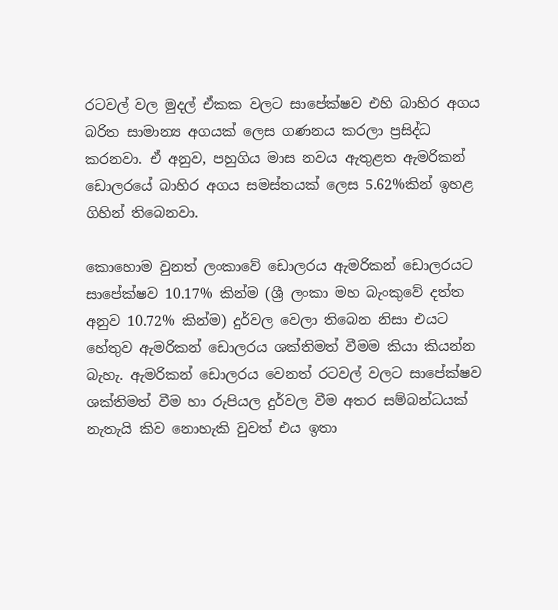රටවල් වල මුදල් ඒකක වලට සාපේක්ෂව එහි බාහිර අගය බරිත සාමාන්‍ය අගයක් ලෙස ගණනය කරලා ප්‍රසිද්ධ කරනවා. ඒ අනුව, පහුගිය මාස නවය ඇතුළත ඇමරිකන් ඩොලරයේ බාහිර අගය සමස්තයක් ලෙස 5.62%කින් ඉහළ ගිහින් තිබෙනවා.

කොහොම වුනත් ලංකාවේ ඩොලරය ඇමරිකන් ඩොලරයට සාපේක්ෂව 10.17% කින්ම (ශ්‍රී ලංකා මහ බැංකුවේ දත්ත අනුව 10.72% කින්ම) දුර්වල වෙලා තිබෙන නිසා එයට හේතුව ඇමරිකන් ඩොලරය ශක්තිමත් වීමම කියා කියන්න බැහැ. ඇමරිකන් ඩොලරය වෙනත් රටවල් වලට සාපේක්ෂව ශක්තිමත් වීම හා රුපියල දුර්වල වීම අතර සම්බන්ධයක් නැතැයි කිව නොහැකි වුවත් එය ඉතා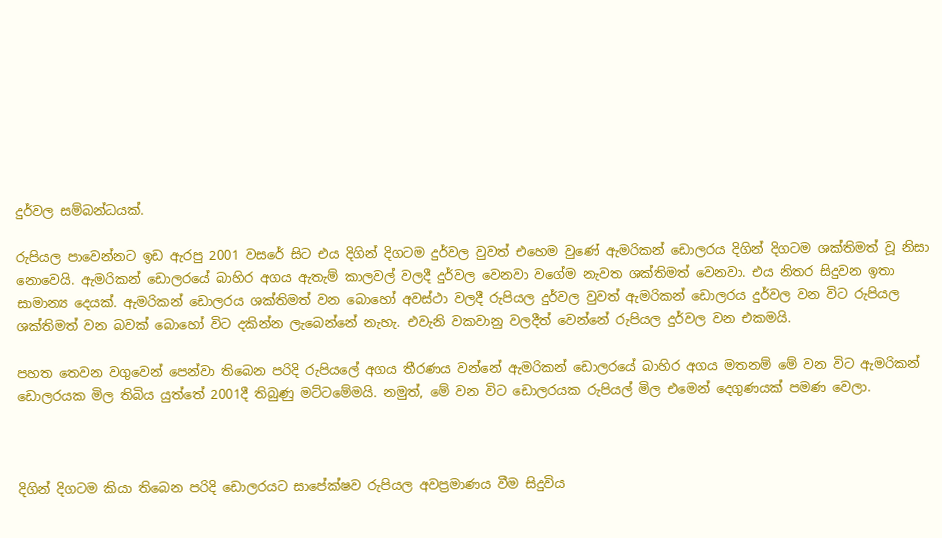දුර්වල සම්බන්ධයක්.

රුපියල පාවෙන්නට ඉඩ ඇරපු 2001 වසරේ සිට එය දිගින් දිගටම දුර්වල වුවත් එහෙම වුණේ ඇමරිකන් ඩොලරය දිගින් දිගටම ශක්තිමත් වූ නිසා නොවෙයි. ඇමරිකන් ඩොලරයේ බාහිර අගය ඇතැම් කාලවල් වලදී දුර්වල වෙනවා වගේම නැවත ශක්තිමත් වෙනවා. එය නිතර සිදුවන ඉතා සාමාන්‍ය දෙයක්. ඇමරිකන් ඩොලරය ශක්තිමත් වන බොහෝ අවස්ථා වලදී රුපියල දුර්වල වුවත් ඇමරිකන් ඩොලරය දුර්වල වන විට රුපියල ශක්තිමත් වන බවක් බොහෝ විට දකින්න ලැබෙන්නේ නැහැ. එවැනි වකවානු වලදීත් වෙන්නේ රුපියල දුර්වල වන එකමයි.

පහත තෙවන වගුවෙන් පෙන්වා තිබෙන පරිදි රුපියලේ අගය තීරණය වන්නේ ඇමරිකන් ඩොලරයේ බාහිර අගය මතනම් මේ වන විට ඇමරිකන් ඩොලරයක මිල තිබිය යුත්තේ 2001දී තිබුණු මට්ටමේමයි. නමුත්, මේ වන විට ඩොලරයක රුපියල් මිල එමෙන් දෙගුණයක් පමණ වෙලා.



දිගින් දිගටම කියා තිබෙන පරිදි ඩොලරයට සාපේක්ෂව රුපියල අවප්‍රමාණය වීම සිදුවිය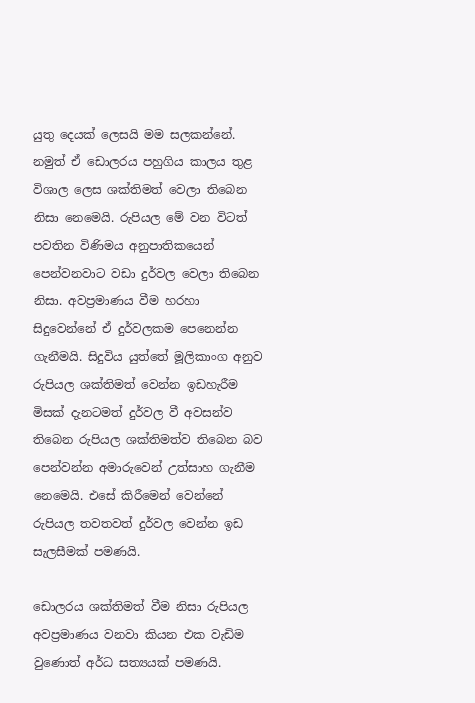යුතු දෙයක් ලෙසයි මම සලකන්නේ. නමුත් ඒ ඩොලරය පහුගිය කාලය තුළ විශාල ලෙස ශක්තිමත් වෙලා තිබෙන නිසා නෙමෙයි. රුපියල මේ වන විටත් පවතින විණිමය අනුපාතිකයෙන් පෙන්වනවාට වඩා දුර්වල වෙලා තිබෙන නිසා. අවප්‍රමාණය වීම හරහා සිදුවෙන්නේ ඒ දුර්වලකම පෙනෙන්න ගැනීමයි. සිදුවිය යුත්තේ මූලිකාංග අනුව රුපියල ශක්තිමත් වෙන්න ඉඩහැරීම මිසක් දැනටමත් දුර්වල වී අවසන්ව තිබෙන රුපියල ශක්තිමත්ව තිබෙන බව පෙන්වන්න අමාරුවෙන් උත්සාහ ගැනීම නෙමෙයි. එසේ කිරීමෙන් වෙන්නේ රුපියල තවතවත් දුර්වල වෙන්න ඉඩ සැලසීමක් පමණයි.

ඩොලරය ශක්තිමත් වීම නිසා රුපියල අවප්‍රමාණය වනවා කියන එක වැඩිම වුණොත් අර්ධ සත්‍යයක් පමණයි.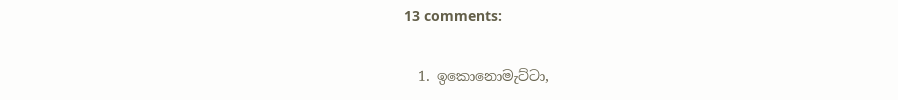13 comments:

  1. ඉකොනොමැට්ටා,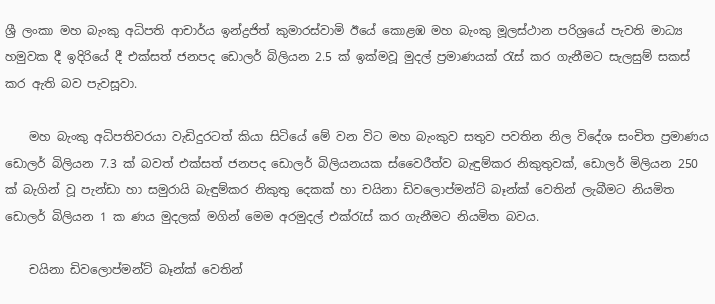ශ්‍රී ලංකා මහ බැංකු අධිපති ආචාර්ය ඉන්ද්‍රජිත් කුමාරස්වාමි ඊයේ කොළඹ මහ බැංකු මූලස්ථාන පරිශ්‍රයේ පැවති මාධ්‍ය හමුවක දී ඉදිරියේ දී එක්සත් ජනපද ඩොලර් බිලියන 2.5 ක් ඉක්මවූ මුදල් ප්‍රමාණයක් රැස් කර ගැනීමට සැලසුම් සකස් කර ඇති බව පැවසූවා.

    මහ බැංකු අධිපතිවරයා වැඩිදුරටත් කියා සිටියේ මේ වන විට මහ බැංකුව සතුව පවතින නිල විදේශ සංචිත ප්‍රමාණය ඩොලර් බිලියන 7.3 ක් බවත් එක්සත් ජනපද ඩොලර් බිලියනයක ස්වෛරීත්ව බැඳුම්කර නිකුතුවක්, ඩොලර් මිලියන 250 ක් බැගින් වූ පැන්ඩා හා සමුරායි බැඳුම්කර නිකුතු දෙකක් හා චයිනා ඩිවලොප්මන්ට් බෑන්ක් වෙතින් ලැබීමට නියමිත ඩොලර් බිලියන 1 ක ණය මුදලක් මගින් මෙම අරමුදල් එක්රැස් කර ගැනීමට නියමිත බවය.

    චයිනා ඩිවලොප්මන්ට් බෑන්ක් වෙතින්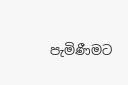පැමිණීමට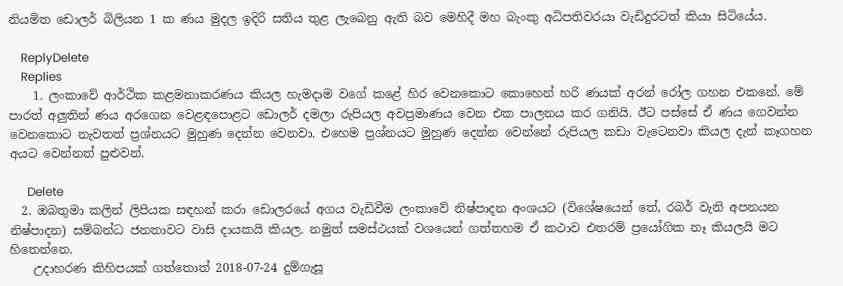නියමිත ඩොලර් බිලියන 1 ක ණය මුදල ඉදිරි සතිය තුළ ලැබෙනු ඇති බව මෙහිදී මහ බැංකු අධිපතිවරයා වැඩිදුරටත් කියා සිටියේය.

    ReplyDelete
    Replies
    1. ලංකාවේ ආර්ථික කළමනාකරණය කියල හැමදාම වගේ කළේ හිර වෙනකොට කොහෙන් හරි ණයක් අරන් රෝල ගහන එකනේ. මේ පාරත් අලුතින් ණය අරගෙන වෙළඳපොළට ඩොලර් දමලා රුපියල අවප්‍රමාණය වෙන එක පාලනය කර ගනියි. ඊට පස්සේ ඒ ණය ගෙවන්න වෙනකොට නැවතත් ප්‍රශ්නයට මුහුණ දෙන්න වෙනවා. එහෙම ප්‍රශ්නයට මුහුණ දෙන්න වෙන්නේ රුපියල කඩා වැටෙනවා කියල දැන් කෑගහන අයට වෙන්නත් පුළුවන්.

      Delete
  2. ඔබතුමා කලින් ලිපියක සඳහන් කරා ඩොලරයේ අගය වැඩිවීම ලංකාවේ නිෂ්පාදන අංශයට (විශේෂයෙන් තේ, රබර් වැනි අපනයන නිෂ්පාදන) සම්බන්ධ ජනතාවට වාසි දායකයි කියල. නමුත් සමස්ථයක් වශයෙන් ගත්තහම ඒ කථාව එතරම් ප්‍රයෝගික නෑ කියලයි මට හිතෙන්නෙ.
    උදාහරණ කිහිපයක් ගත්තොත් 2018-07-24 දුම්ගැසූ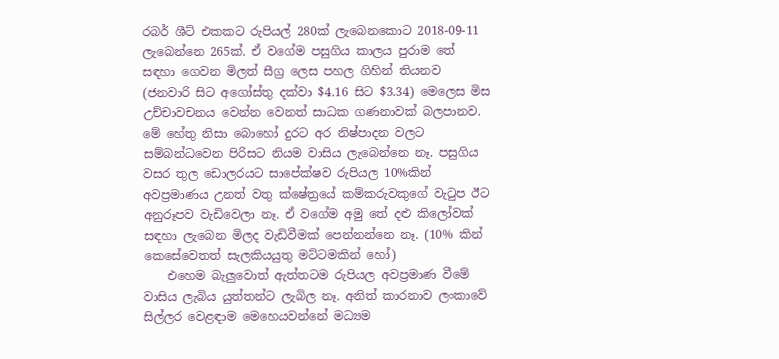රබර් ශීට් එකකට රුපියල් 280ක් ලැබෙනකොට 2018-09-11 ලැබෙන්නෙ 265ක්. ඒ වගේම පසුගිය කාලය පුරාම තේ සඳහා ගෙවන මිලත් සීග්‍ර ලෙස පහල ගිහින් තියනව (ජනවාරි සිට අගෝස්තු දක්වා $4.16 සිට $3.34) මෙලෙස මිස උච්චාවචනය වෙන්න වෙනත් සාධක ගණනාවක් බලපානව. මේ හේතු නිසා බොහෝ දුරට අර නිෂ්පාදන වලට සම්බන්ධවෙන පිරිසට නියම වාසිය ලැබෙන්නෙ නෑ. පසුගිය වසර තුල ඩොලරයට සාපේක්ෂව රුපියල 10%කින් අවප්‍රමාණය උනත් වතු ක්ෂේත්‍රයේ කම්කරුවකුගේ වැටුප ඊට අනුරූපව වැඩිවෙලා නෑ. ඒ වගේම අමු තේ දළු කිලෝවක් සඳහා ලැබෙන මිලද වැඩිවීමක් පෙන්නන්නෙ නෑ. (10% කින් කෙසේවෙතත් සැලකියයුතු මට්ටමකින් හෝ)
    එහෙම බැලුවොත් ඇත්තටම රුපියල අවප්‍රමාණ වීමේ වාසිය ලැබිය යුත්තන්ට ලැබිල නෑ. අනිත් කාරනාව ලංකාවේ සිල්ලර වෙළඳාම මෙහෙයවන්නේ මධ්‍යම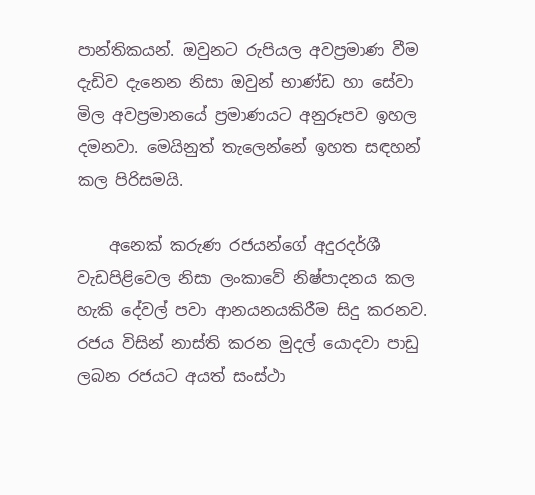පාන්තිකයන්. ඔවුනට රුපියල අවප්‍රමාණ වීම දැඩිව දැනෙන නිසා ඔවුන් භාණ්ඩ හා සේවා මිල අවප්‍රමානයේ ප්‍රමාණයට අනුරූපව ඉහල දමනවා. මෙයිනුත් තැලෙන්නේ ඉහත සඳහන් කල පිරිසමයි.

    අනෙක් කරුණ රජයන්ගේ අදුරදර්ශී වැඩපිළිවෙල නිසා ලංකාවේ නිෂ්පාදනය කල හැකි දේවල් පවා ආනයනයකිරීම සිදු කරනව. රජය විසින් නාස්ති කරන මුදල් යොදවා පාඩු ලබන රජයට අයත් සංස්ථා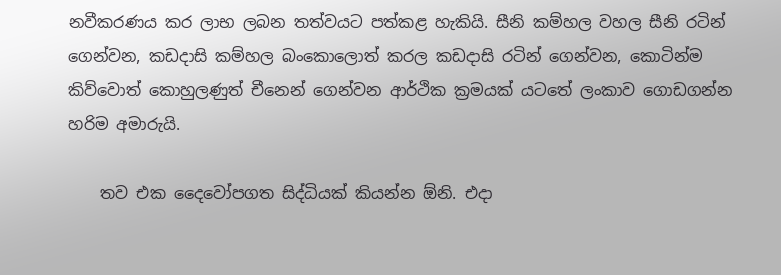නවීකරණය කර ලාභ ලබන තත්වයට පත්කළ හැකියි. සීනි කම්හල වහල සීනි රටින් ගෙන්වන, කඩදාසි කම්හල බංකොලොත් කරල කඩදාසි රටින් ගෙන්වන, කොටින්ම කිව්වොත් කොහුලණුත් චීනෙන් ගෙන්වන ආර්ථික ක්‍රමයක් යටතේ ලංකාව ගොඩගන්න හරිම අමාරුයි.

    තව එක දෛවෝපගත සිද්ධියක් කියන්න ඕනි. එදා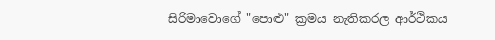සිරිමාවොගේ "පොළු" ක්‍රමය නැතිකරල ආර්ථිකය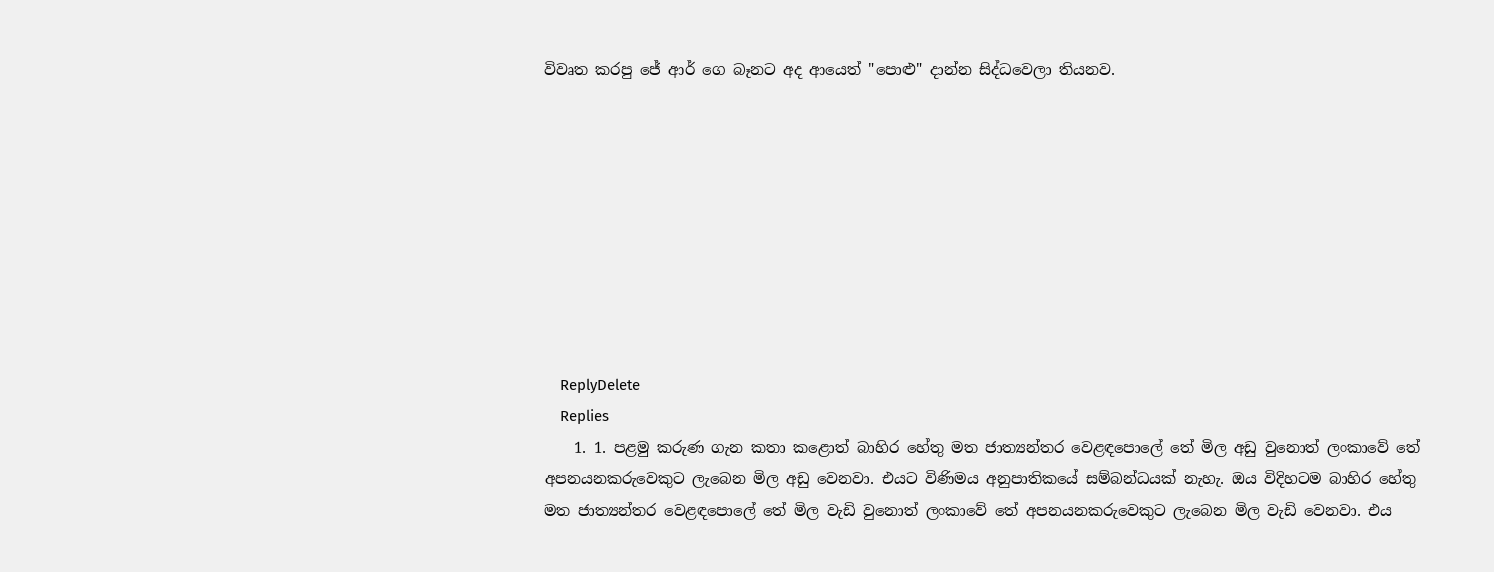විවෘත කරපු ජේ ආර් ගෙ බෑනට අද ආයෙත් "පොළු" දාන්න සිද්ධවෙලා තියනව.









    ReplyDelete
    Replies
    1. 1. පළමු කරුණ ගැන කතා කළොත් බාහිර හේතු මත ජාත්‍යන්තර වෙළඳපොලේ තේ මිල අඩු වුනොත් ලංකාවේ තේ අපනයනකරුවෙකුට ලැබෙන මිල අඩු වෙනවා. එයට විණිමය අනුපාතිකයේ සම්බන්ධයක් නැහැ. ඔය විදිහටම බාහිර හේතු මත ජාත්‍යන්තර වෙළඳපොලේ තේ මිල වැඩි වුනොත් ලංකාවේ තේ අපනයනකරුවෙකුට ලැබෙන මිල වැඩි වෙනවා. එය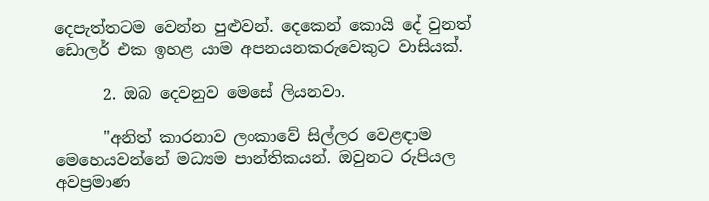දෙපැත්තටම වෙන්න පුළුවන්. දෙකෙන් කොයි දේ වුනත් ඩොලර් එක ඉහළ යාම අපනයනකරුවෙකුට වාසියක්.

      2. ඔබ දෙවනුව මෙසේ ලියනවා.

      "අනිත් කාරනාව ලංකාවේ සිල්ලර වෙළඳාම මෙහෙයවන්නේ මධ්‍යම පාන්තිකයන්. ඔවුනට රුපියල අවප්‍රමාණ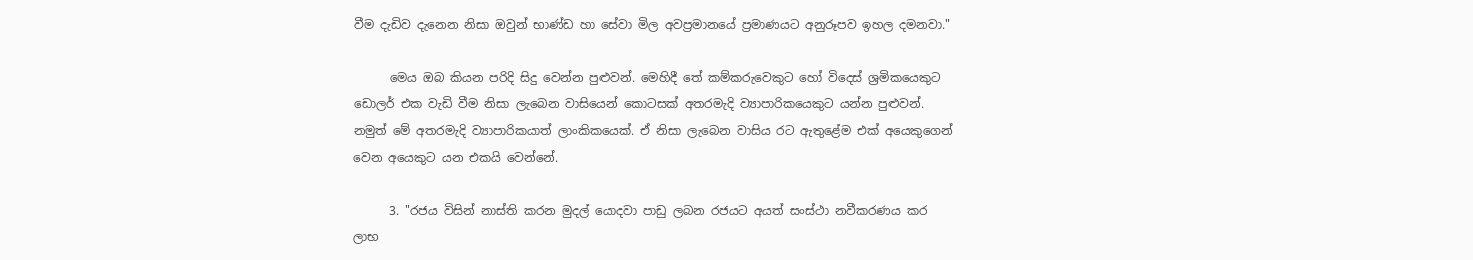වීම දැඩිව දැනෙන නිසා ඔවුන් භාණ්ඩ හා සේවා මිල අවප්‍රමානයේ ප්‍රමාණයට අනුරූපව ඉහල දමනවා."

      මෙය ඔබ කියන පරිදි සිදු වෙන්න පුළුවන්. මෙහිදී තේ කම්කරුවෙකුට හෝ විදෙස් ශ්‍රමිකයෙකුට ඩොලර් එක වැඩි වීම නිසා ලැබෙන වාසියෙන් කොටසක් අතරමැදි ව්‍යාපාරිකයෙකුට යන්න පුළුවන්. නමුත් මේ අතරමැදි ව්‍යාපාරිකයාත් ලාංකිකයෙක්. ඒ නිසා ලැබෙන වාසිය රට ඇතුළේම එක් අයෙකුගෙන් වෙන අයෙකුට යන එකයි වෙන්නේ.

      3. "රජය විසින් නාස්ති කරන මුදල් යොදවා පාඩු ලබන රජයට අයත් සංස්ථා නවීකරණය කර ලාභ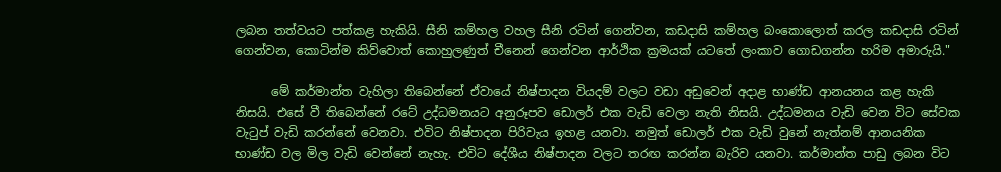ලබන තත්වයට පත්කළ හැකියි. සීනි කම්හල වහල සීනි රටින් ගෙන්වන, කඩදාසි කම්හල බංකොලොත් කරල කඩදාසි රටින් ගෙන්වන, කොටින්ම කිව්වොත් කොහුලණුත් චීනෙන් ගෙන්වන ආර්ථික ක්‍රමයක් යටතේ ලංකාව ගොඩගන්න හරිම අමාරුයි."

      මේ කර්මාන්ත වැහිලා තිබෙන්නේ ඒවායේ නිෂ්පාදන වියදම් වලට වඩා අඩුවෙන් අදාළ භාණ්ඩ ආනයනය කළ හැකි නිසයි. එසේ වී තිබෙන්නේ රටේ උද්ධමනයට අනුරූපව ඩොලර් එක වැඩි වෙලා නැති නිසයි. උද්ධමනය වැඩි වෙන විට සේවක වැටුප් වැඩි කරන්නේ වෙනවා. එවිට නිෂ්පාදන පිරිවැය ඉහළ යනවා. නමුත් ඩොලර් එක වැඩි වුනේ නැත්නම් ආනයනික භාණ්ඩ වල මිල වැඩි වෙන්නේ නැහැ. එවිට දේශීය නිෂ්පාදන වලට තරඟ කරන්න බැරිව යනවා. කර්මාන්ත පාඩු ලබන විට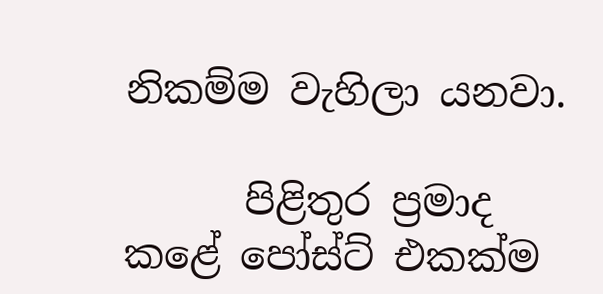නිකම්ම වැහිලා යනවා.

      පිළිතුර ප්‍රමාද කළේ පෝස්ට් එකක්ම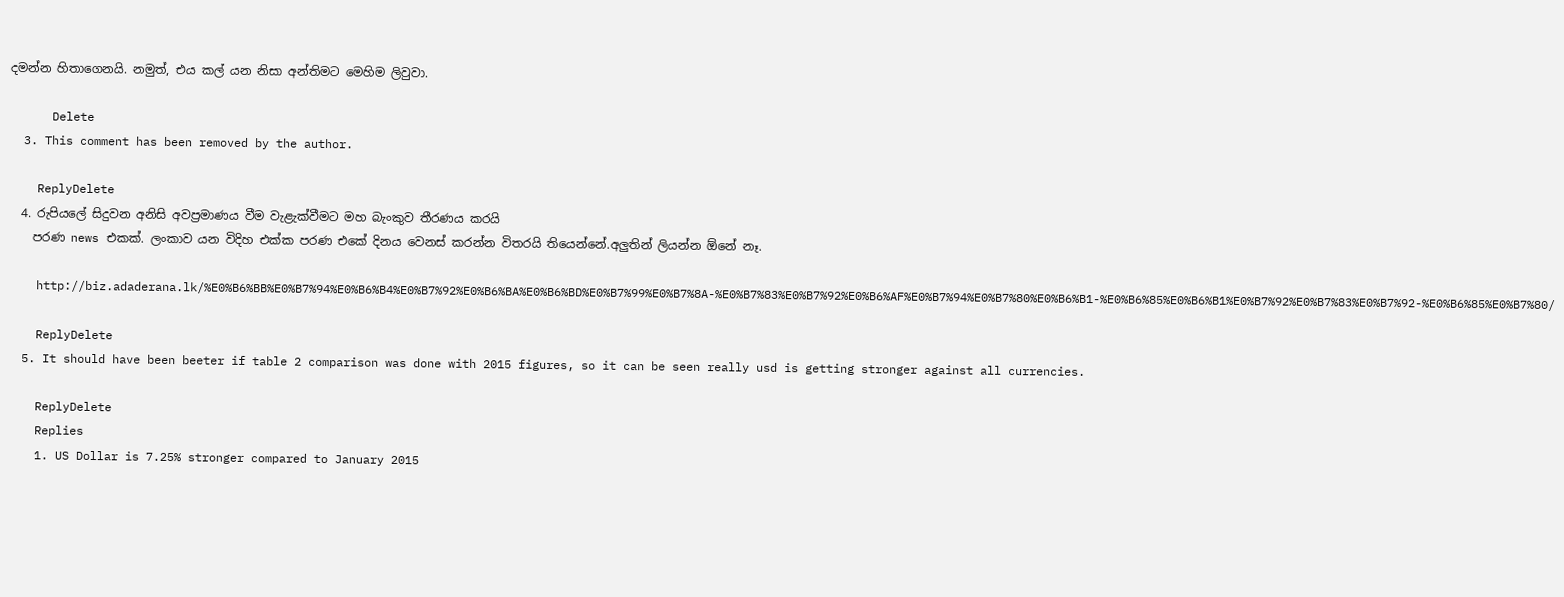දමන්න හිතාගෙනයි. නමුත්, එය කල් යන නිසා අන්තිමට මෙහිම ලිවුවා.

      Delete
  3. This comment has been removed by the author.

    ReplyDelete
  4. රුපියලේ සිදුවන අනිසි අවප්‍රමාණය වීම වැළැක්වීමට මහ බැංකුව තීරණය කරයි
    පරණ news එකක්. ලංකාව යන විදිහ එක්ක පරණ එකේ දිනය වෙනස් කරන්න විතරයි තියෙන්නේ.අලුතින් ලියන්න ඕනේ නෑ.

    http://biz.adaderana.lk/%E0%B6%BB%E0%B7%94%E0%B6%B4%E0%B7%92%E0%B6%BA%E0%B6%BD%E0%B7%99%E0%B7%8A-%E0%B7%83%E0%B7%92%E0%B6%AF%E0%B7%94%E0%B7%80%E0%B6%B1-%E0%B6%85%E0%B6%B1%E0%B7%92%E0%B7%83%E0%B7%92-%E0%B6%85%E0%B7%80/

    ReplyDelete
  5. It should have been beeter if table 2 comparison was done with 2015 figures, so it can be seen really usd is getting stronger against all currencies.

    ReplyDelete
    Replies
    1. US Dollar is 7.25% stronger compared to January 2015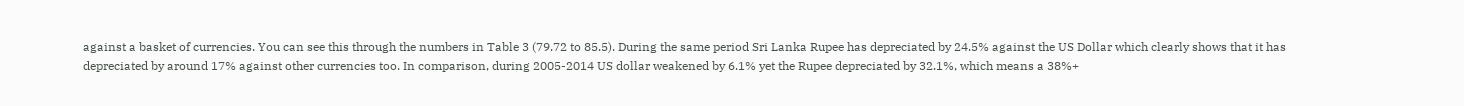against a basket of currencies. You can see this through the numbers in Table 3 (79.72 to 85.5). During the same period Sri Lanka Rupee has depreciated by 24.5% against the US Dollar which clearly shows that it has depreciated by around 17% against other currencies too. In comparison, during 2005-2014 US dollar weakened by 6.1% yet the Rupee depreciated by 32.1%, which means a 38%+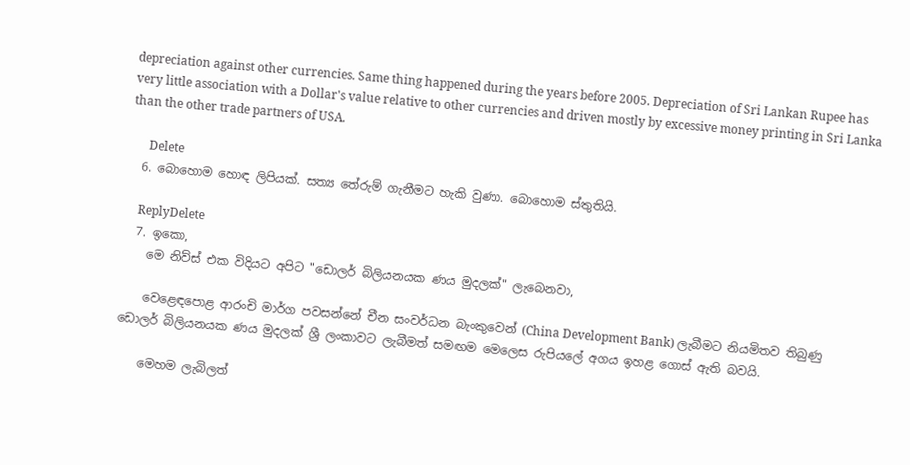depreciation against other currencies. Same thing happened during the years before 2005. Depreciation of Sri Lankan Rupee has very little association with a Dollar's value relative to other currencies and driven mostly by excessive money printing in Sri Lanka than the other trade partners of USA.

      Delete
  6. බොහොම හොඳ ලිපියක්. සත්‍ය තේරුම් ගැනීමට හැකි වුණා. බොහොම ස්තුතියි.

    ReplyDelete
  7. ඉකො,
    මෙ නිව්ස් එක විදියට අපිට "ඩොලර් බිලියනයක ණය මුදලක්" ලැබෙනවා,

    වෙළෙඳපොළ ආරංචි මාර්ග පවසන්නේ චීන සංවර්ධන බැංකුවෙන් (China Development Bank) ලැබීමට නියමිතව තිබුණු ඩොලර් බිලියනයක ණය මුදලක් ශ්‍රී ලංකාවට ලැබීමත් සමඟම මෙලෙස රුපියලේ අගය ඉහළ ගොස් ඇති බවයි.

    මෙහම ලැබිලත්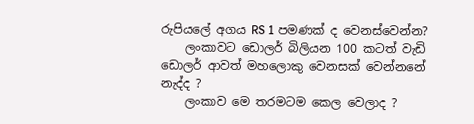රුපියලේ අගය RS 1 පමණක් ද වෙනස්වෙන්න?
    ලංකාවට ඩොලර් බිලියන 100 කටත් වැඩි ඩොලර් ආවත් මහලොකු වෙනසක් වෙන්නනේ නැද්ද ?
    ලංකාව මෙ තරමටම කෙල වෙලාද ?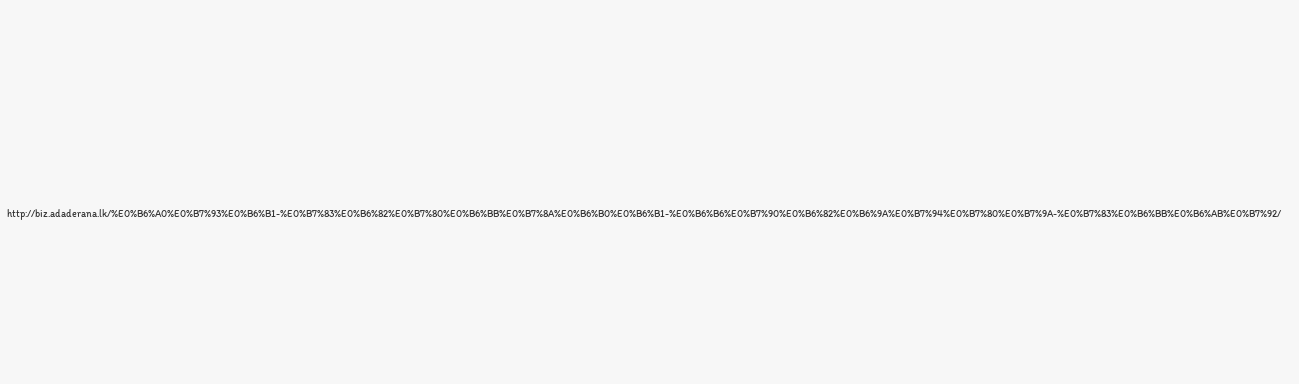http://biz.adaderana.lk/%E0%B6%A0%E0%B7%93%E0%B6%B1-%E0%B7%83%E0%B6%82%E0%B7%80%E0%B6%BB%E0%B7%8A%E0%B6%B0%E0%B6%B1-%E0%B6%B6%E0%B7%90%E0%B6%82%E0%B6%9A%E0%B7%94%E0%B7%80%E0%B7%9A-%E0%B7%83%E0%B6%BB%E0%B6%AB%E0%B7%92/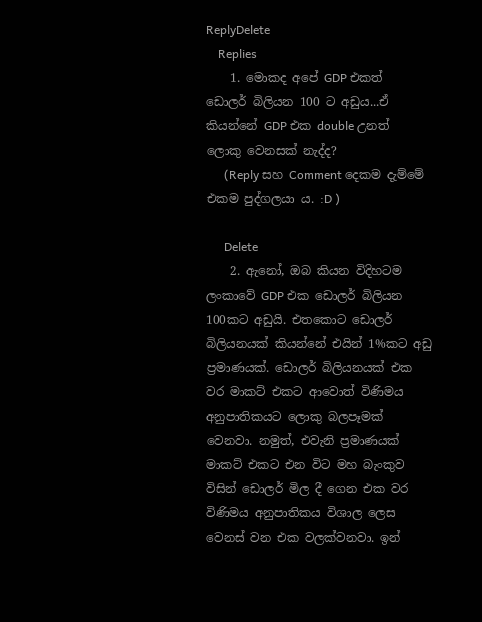ReplyDelete
    Replies
    1. මොකද අපේ GDP එකත් ඩොලර් බිලියන 100 ට අඩුය...ඒ කියන්නේ GDP එක double උනත් ලොකු වෙනසක් නැද්ද?
      (Reply සහ Comment දෙකම දැම්මේ එකම පුද්ගලයා ය. :D )

      Delete
    2. ඇනෝ, ඔබ කියන විදිහටම ලංකාවේ GDP එක ඩොලර් බිලියන 100කට අඩුයි. එතකොට ඩොලර් බිලියනයක් කියන්නේ එයින් 1%කට අඩු ප්‍රමාණයක්. ඩොලර් බිලියනයක් එක වර මාකට් එකට ආවොත් විණිමය අනුපාතිකයට ලොකු බලපෑමක් වෙනවා. නමුත්, එවැනි ප්‍රමාණයක් මාකට් එකට එන විට මහ බැංකුව විසින් ඩොලර් මිල දී ගෙන එක වර විණිමය අනුපාතිකය විශාල ලෙස වෙනස් වන එක වලක්වනවා. ඉන්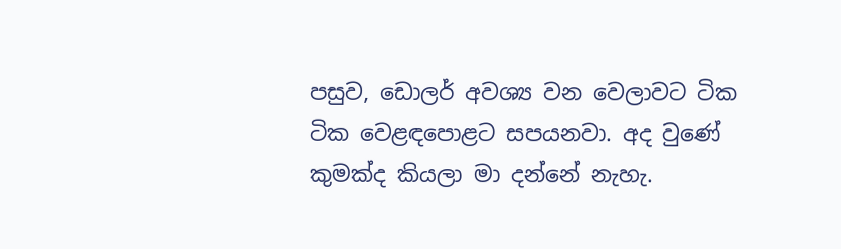පසුව, ඩොලර් අවශ්‍ය වන වෙලාවට ටික ටික වෙළඳපොළට සපයනවා. අද වුණේ කුමක්ද කියලා මා දන්නේ නැහැ.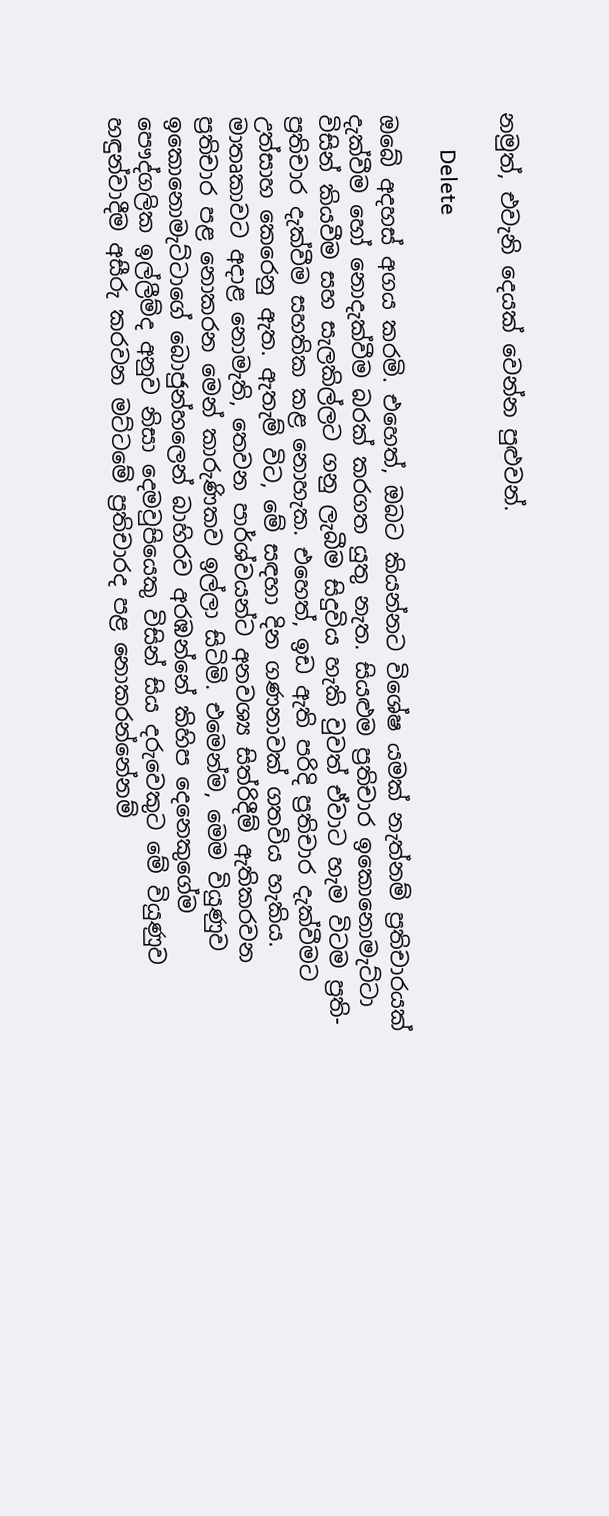නමුත්, එවැනි දෙයක් වෙන්න පුළුවන්.

      Delete

ඔබේ අදහස් අගය කරමි. එහෙත්, ඔබට කියන්නට විශේෂ යමක් නැත්නම් ප්‍රතිචාරයක් දැක්වීම හෝ නොදැක්වීම බරක් කරගත යුතු නැත. සියළුම ප්‍රතිචාර ඉකොනොමැට්ටා විසින් කියවීම සහ සැලකිල්ලට ගනු ලැබීම සිදුවිය හැකි වුවත් ඒවාට හැම විටම ප්‍රති-ප්‍රතිචාර දැක්වීම සහතික කළ නොහැක. එහෙත්, ඉඩ ඇති පරිදි ප්‍රතිචාර දැක්වීමට උත්සාහ කෙරෙනු ඇත. ඇතැම් විට, මේ සඳහා දින ගණනාවක් ගතවිය හැකිය. මාතෘකාවට අදාළ නොමැති, තෙවන පාර්ශ්වයන්ට අනවශ්‍ය සිත්රිදීම් ඇතිකරවන ප්‍රතිචාර පළ නොකරන මෙන් කාරුණිකව ඉල්ලා සිටිමි. එමෙන්ම, මෙම වියුණුව ඉකොනොමැට්ටාගේ බොජුන්හලෙන් බාහිරව අරඹන්නේ කිහිප දෙනෙකුගේම පෞද්ගලික ඉල්ලීම්ද අනුව නිසා දෙමවුපියෙකු විසින් සිය දරුවෙකුට මේ වියුණුව හඳුන්වාදීම අසීරු කරවන මට්ටමේ ප්‍රතිචාරද පළ නොකරන්නේනම්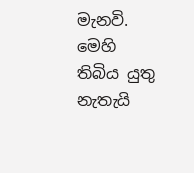මැනවි. මෙහි තිබිය යුතු නැතැයි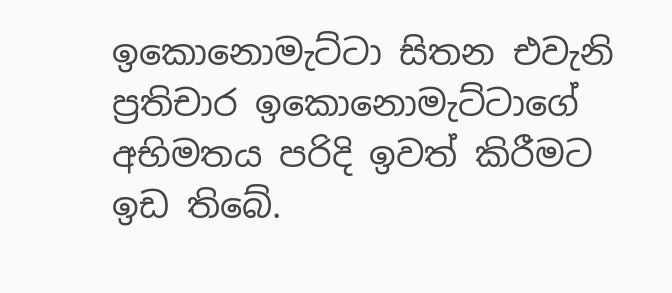ඉකොනොමැට්ටා සිතන එවැනි ප්‍රතිචාර ඉකොනොමැට්ටාගේ අභිමතය පරිදි ඉවත් කිරීමට ඉඩ තිබේ.